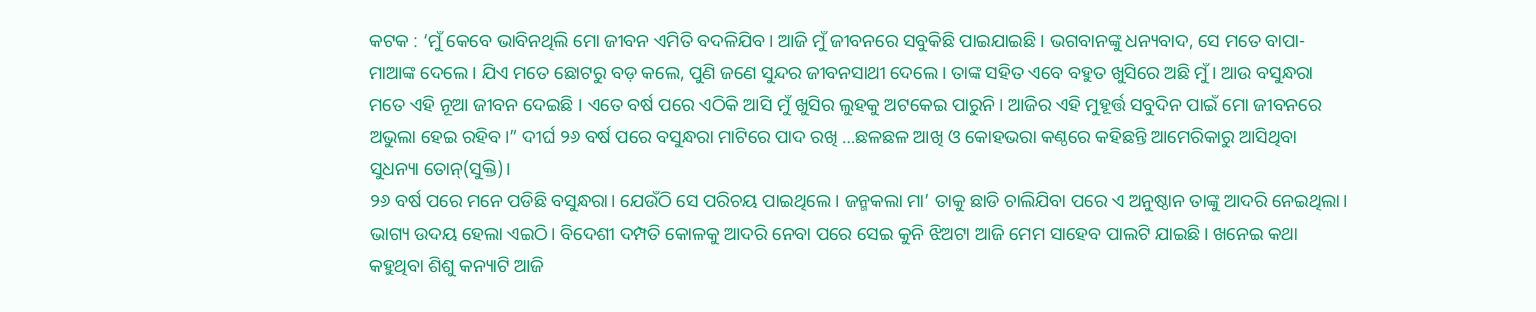କଟକ : ‘ମୁଁ କେବେ ଭାବିନଥିଲି ମୋ ଜୀବନ ଏମିତି ବଦଳିଯିବ। ଆଜି ମୁଁ ଜୀବନରେ ସବୁକିଛି ପାଇଯାଇଛି । ଭଗବାନଙ୍କୁ ଧନ୍ୟବାଦ, ସେ ମତେ ବାପା-ମାଆଙ୍କ ଦେଲେ । ଯିଏ ମତେ ଛୋଟରୁ ବଡ଼ କଲେ, ପୁଣି ଜଣେ ସୁନ୍ଦର ଜୀବନସାଥୀ ଦେଲେ। ତାଙ୍କ ସହିତ ଏବେ ବହୁତ ଖୁସିରେ ଅଛି ମୁଁ । ଆଉ ବସୁନ୍ଧରା ମତେ ଏହି ନୂଆ ଜୀବନ ଦେଇଛି । ଏତେ ବର୍ଷ ପରେ ଏଠିକି ଆସି ମୁଁ ଖୁସିର ଲୁହକୁ ଅଟକେଇ ପାରୁନି। ଆଜିର ଏହି ମୁହୂର୍ତ୍ତ ସବୁଦିନ ପାଇଁ ମୋ ଜୀବନରେ ଅଭୁଲା ହେଇ ରହିବ।” ଦୀର୍ଘ ୨୬ ବର୍ଷ ପରେ ବସୁନ୍ଧରା ମାଟିରେ ପାଦ ରଖି …ଛଳଛଳ ଆଖି ଓ କୋହଭରା କଣ୍ଠରେ କହିଛନ୍ତି ଆମେରିକାରୁ ଆସିଥିବା ସୁଧନ୍ୟା ତୋନ୍(ସୁକ୍ତି)।
୨୬ ବର୍ଷ ପରେ ମନେ ପଡିଛି ବସୁନ୍ଧରା। ଯେଉଁଠି ସେ ପରିଚୟ ପାଇଥିଲେ। ଜନ୍ମକଲା ମା’ ତାକୁ ଛାଡି ଚାଲିଯିବା ପରେ ଏ ଅନୁଷ୍ଠାନ ତାଙ୍କୁ ଆଦରି ନେଇଥିଲା। ଭାଗ୍ୟ ଉଦୟ ହେଲା ଏଇଠି। ବିଦେଶୀ ଦମ୍ପତି କୋଳକୁ ଆଦରି ନେବା ପରେ ସେଇ କୁନି ଝିଅଟା ଆଜି ମେମ ସାହେବ ପାଲଟି ଯାଇଛି। ଖନେଇ କଥା କହୁଥିବା ଶିଶୁ କନ୍ୟାଟି ଆଜି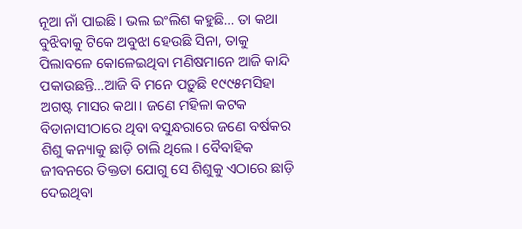ନୂଆ ନାଁ ପାଇଛି। ଭଲ ଇଂଲିଶ କହୁଛି… ତା କଥା ବୁଝିବାକୁ ଟିକେ ଅବୁଝା ହେଉଛି ସିନା, ତାକୁ ପିଲାବଳେ କୋଳେଇଥିବା ମଣିଷମାନେ ଆଜି କାନ୍ଦି ପକାଉଛନ୍ତି…ଆଜି ବି ମନେ ପଡ଼ୁଛି ୧୯୯୫ମସିହା ଅଗଷ୍ଟ ମାସର କଥା। ଜଣେ ମହିଳା କଟକ ବିଡାନାସୀଠାରେ ଥିବା ବସୁନ୍ଧରାରେ ଜଣେ ବର୍ଷକର ଶିଶୁ କନ୍ୟାକୁ ଛାଡ଼ି ଚାଲି ଥିଲେ। ବୈବାହିକ ଜୀବନରେ ତିକ୍ତତା ଯୋଗୁ ସେ ଶିଶୁକୁ ଏଠାରେ ଛାଡ଼ି ଦେଇଥିବା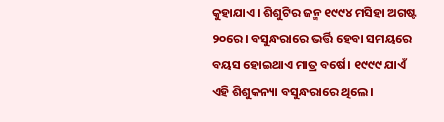କୁହାଯାଏ। ଶିଶୁଟିର ଜନ୍ମ ୧୯୯୪ ମସିହା ଅଗଷ୍ଟ ୨୦ରେ। ବସୁନ୍ଧରାରେ ଭର୍ତ୍ତି ହେବା ସମୟରେ ବୟସ ହୋଇଥାଏ ମାତ୍ର ବର୍ଷେ। ୧୯୯୯ ଯାଏଁ ଏହି ଶିଶୁକନ୍ୟା ବସୁନ୍ଧରାରେ ଥିଲେ।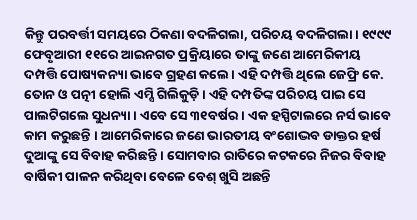କିନ୍ତୁ ପରବର୍ତ୍ତୀ ସମୟରେ ଠିକଣା ବଦଳିଗଲା, ପରିଚୟ ବଦଳିଗଲା। ୧୯୯୯ ଫେବୃଆରୀ ୧୧ରେ ଆଇନଗତ ପ୍ରକ୍ରିୟାରେ ତାଙ୍କୁ ଜଣେ ଆମେରିକୀୟ ଦମ୍ପତ୍ତି ପୋଷ୍ୟକନ୍ୟା ଭାବେ ଗ୍ରହଣ କଲେ। ଏହି ଦମ୍ପତ୍ତି ଥିଲେ ଜେଫ୍ରି କେ. ତୋନ ଓ ପତ୍ନୀ ହୋଲି ଏମ୍ସି ଗିଲିକୁଡ଼ି। ଏହି ଦମ୍ପତିଙ୍କ ପରିଚୟ ପାଇ ସେ ପାଲଟିଗଲେ ସୁଧନ୍ୟା । ଏବେ ସେ ୩୧ବର୍ଷର। ଏକ ହସ୍ପିଟାଲରେ ନର୍ସ ଭାବେ କାମ କରୁଛନ୍ତି । ଆମେରିକାରେ ଜଣେ ଭାରତୀୟ ବଂଶୋଦ୍ଭବ ଡାକ୍ତର ହର୍ଷ ଦୁଆଙ୍କୁ ସେ ବିବାହ କରିଛନ୍ତି । ସୋମବାର ରାତିରେ କଟକରେ ନିଜର ବିବାହ ବାର୍ଷିକୀ ପାଳନ କରିଥିବା ବେଳେ ବେଶ୍ ଖୁସି ଅଛନ୍ତି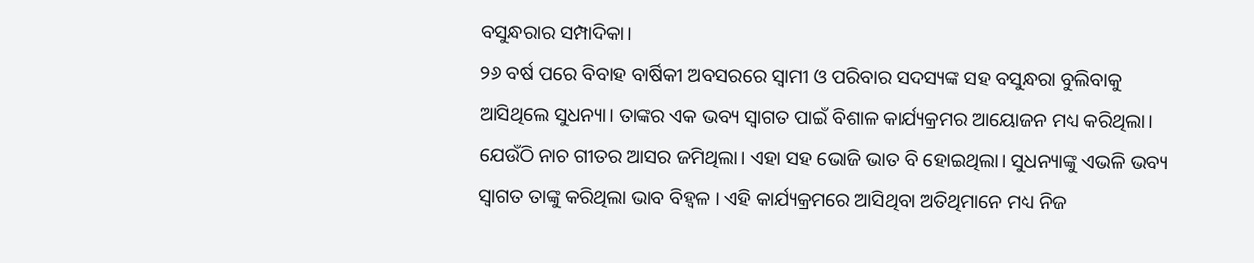ବସୁନ୍ଧରାର ସମ୍ପାଦିକା।
୨୬ ବର୍ଷ ପରେ ବିବାହ ବାର୍ଷିକୀ ଅବସରରେ ସ୍ଵାମୀ ଓ ପରିବାର ସଦସ୍ୟଙ୍କ ସହ ବସୁନ୍ଧରା ବୁଲିବାକୁ ଆସିଥିଲେ ସୁଧନ୍ୟା। ତାଙ୍କର ଏକ ଭବ୍ୟ ସ୍ୱାଗତ ପାଇଁ ବିଶାଳ କାର୍ଯ୍ୟକ୍ରମର ଆୟୋଜନ ମଧ୍ୟ କରିଥିଲା। ଯେଉଁଠି ନାଚ ଗୀତର ଆସର ଜମିଥିଲା। ଏହା ସହ ଭୋଜି ଭାତ ବି ହୋଇଥିଲା। ସୁଧନ୍ୟାଙ୍କୁ ଏଭଳି ଭବ୍ୟ ସ୍ଵାଗତ ତାଙ୍କୁ କରିଥିଲା ଭାବ ବିହ୍ୱଳ । ଏହି କାର୍ଯ୍ୟକ୍ରମରେ ଆସିଥିବା ଅତିଥିମାନେ ମଧ୍ୟ ନିଜ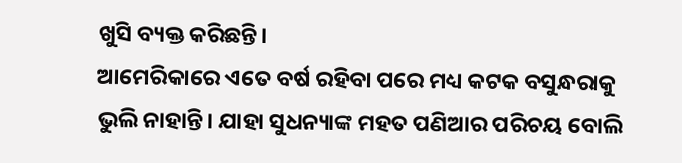ଖୁସି ବ୍ୟକ୍ତ କରିଛନ୍ତି।
ଆମେରିକାରେ ଏତେ ବର୍ଷ ରହିବା ପରେ ମଧ୍ୟ କଟକ ବସୁନ୍ଧରାକୁ ଭୁଲି ନାହାନ୍ତି। ଯାହା ସୁଧନ୍ୟାଙ୍କ ମହତ ପଣିଆର ପରିଚୟ ବୋଲି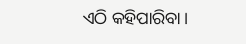ଏଠି କହିପାରିବା।